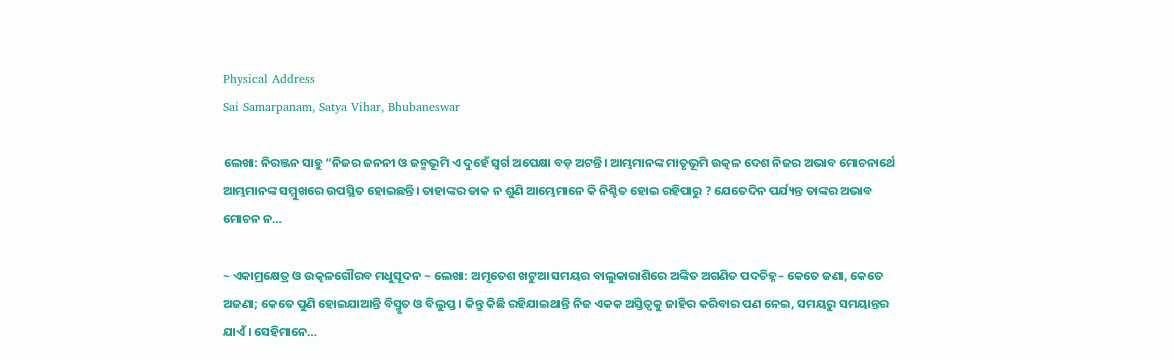Physical Address
Sai Samarpanam, Satya Vihar, Bhubaneswar

ଲେଖା: ନିରଞ୍ଜନ ସାହୁ “ନିଜର ଜନନୀ ଓ ଜନ୍ମଭୂମି ଏ ଦୁହେଁ ସ୍ଵର୍ଗ ଅପେକ୍ଷା ବଡ଼ ଅଟନ୍ତି। ଆମ୍ଭମାନଙ୍କ ମାତୃଭୂମି ଉତ୍କଳ ଦେଶ ନିଜର ଅଭାବ ମୋଚନାର୍ଥେ ଆମ୍ଭମାନଙ୍କ ସମ୍ମୁଖରେ ଉପସ୍ଥିତ ହୋଇଛନ୍ତି। ତାହାଙ୍କର ଡାକ ନ ଶୁଣି ଆମ୍ଭେମାନେ କି ନିଶ୍ଚିତ ହୋଇ ରହିପାରୁ ? ଯେତେଦିନ ପର୍ଯ୍ୟନ୍ତ ତାଙ୍କର ଅଭାବ ମୋଚନ ନ…

~ ଏକାମ୍ରକ୍ଷେତ୍ର ଓ ଉତ୍କଳଗୌରବ ମଧୁସୂଦନ ~ ଲେଖା: ଅମୃତେଶ ଖଟୁଆ ସମୟର ବାଲୁକାରାଶିରେ ଅଙ୍କିତ ଅଗଣିତ ପଦଚିହ୍ନ– କେତେ ଜଣା, କେତେ ଅଜଣା; କେତେ ପୁଣି ହୋଇଯାଆନ୍ତି ବିସ୍ମୃତ ଓ ବିଲୁପ୍ତ । କିନ୍ତୁ କିଛି ରହିଯାଇଥାନ୍ତି ନିଜ ଏକକ ଅସ୍ତିତ୍ବକୁ ଜାହିର କରିବାର ପଣ ନେଇ, ସମୟରୁ ସମୟାନ୍ତର ଯାଏଁ । ସେହିମାନେ…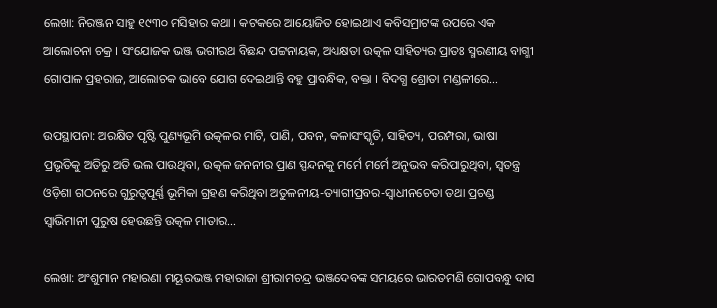ଲେଖା: ନିରଞ୍ଜନ ସାହୁ ୧୯୩୦ ମସିହାର କଥା । କଟକରେ ଆୟୋଜିତ ହୋଇଥାଏ କବିସମ୍ରାଟଙ୍କ ଉପରେ ଏକ ଆଲୋଚନା ଚକ୍ର । ସଂଯୋଜକ ଭଞ୍ଜ ଭଗୀରଥ ବିଛନ୍ଦ ପଟ୍ଟନାୟକ, ଅଧ୍ୟକ୍ଷତା ଉତ୍କଳ ସାହିତ୍ୟର ପ୍ରାତଃ ସ୍ମରଣୀୟ ବାଗ୍ମୀ ଗୋପାଳ ପ୍ରହରାଜ, ଆଲୋଚକ ଭାବେ ଯୋଗ ଦେଇଥାନ୍ତି ବହୁ ପ୍ରାବନ୍ଧିକ, ବକ୍ତା । ବିଦଗ୍ଧ ଶ୍ରୋତା ମଣ୍ଡଳୀରେ…

ଉପସ୍ଥାପନା: ଅରକ୍ଷିତ ପୃଷ୍ଟି ପୁଣ୍ୟଭୂମି ଉତ୍କଳର ମାଟି, ପାଣି, ପବନ, କଳାସଂସ୍କୃତି, ସାହିତ୍ୟ, ପରମ୍ପରା, ଭାଷା ପ୍ରଭୃତିକୁ ଅତିରୁ ଅତି ଭଲ ପାଉଥିବା, ଉତ୍କଳ ଜନନୀର ପ୍ରାଣ ସ୍ପନ୍ଦନକୁ ମର୍ମେ ମର୍ମେ ଅନୁଭବ କରିପାରୁଥିବା, ସ୍ୱତନ୍ତ୍ର ଓଡ଼ିଶା ଗଠନରେ ଗୁରୁତ୍ଵପୂର୍ଣ୍ଣ ଭୂମିକା ଗ୍ରହଣ କରିଥିବା ଅତୁଳନୀୟ-ତ୍ୟାଗୀପ୍ରବର-ସ୍ୱାଧୀନଚେତା ତଥା ପ୍ରଚଣ୍ଡ ସ୍ୱାଭିମାନୀ ପୁରୁଷ ହେଉଛନ୍ତି ଉତ୍କଳ ମାତାର…

ଲେଖା: ଅଂଶୁମାନ ମହାରଣା ମୟୂରଭଞ୍ଜ ମହାରାଜା ଶ୍ରୀରାମଚନ୍ଦ୍ର ଭଞ୍ଜଦେବଙ୍କ ସମୟରେ ଭାରତମଣି ଗୋପବନ୍ଧୁ ଦାସ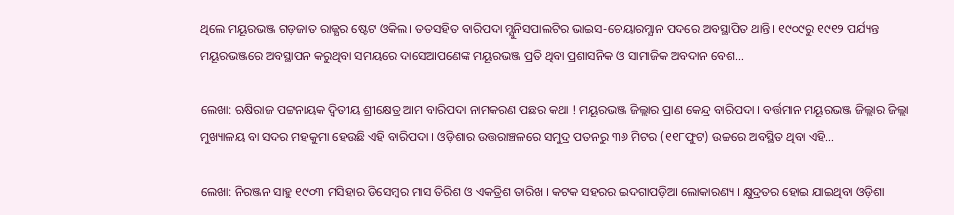ଥିଲେ ମୟୂରଭଞ୍ଜ ଗଡ଼ଜାତ ରାଜ୍ଯର ଷ୍ଟେଟ ଓକିଲ। ତତସହିତ ବାରିପଦା ମ୍ଯୁନିସପାଲଟିର ଭାଇସ-ଚେୟାରମ୍ଯାନ ପଦରେ ଅବସ୍ଥାପିତ ଥାନ୍ତି। ୧୯୦୯ରୁ ୧୯୧୨ ପର୍ଯ୍ୟନ୍ତ ମୟୂରଭଞ୍ଜରେ ଅବସ୍ଥାପନ କରୁଥିବା ସମୟରେ ଦାସେଆପଣେଙ୍କ ମୟୂରଭଞ୍ଜ ପ୍ରତି ଥିବା ପ୍ରଶାସନିକ ଓ ସାମାଜିକ ଅବଦାନ ବେଶ…

ଲେଖା: ଋଷିରାଜ ପଟ୍ଟନାୟକ ଦ୍ଵିତୀୟ ଶ୍ରୀକ୍ଷେତ୍ର ଆମ ବାରିପଦା ନାମକରଣ ପଛର କଥା ! ମୟୂରଭଞ୍ଜ ଜିଲ୍ଲାର ପ୍ରାଣ କେନ୍ଦ୍ର ବାରିପଦା । ବର୍ତ୍ତମାନ ମୟୂରଭଞ୍ଜ ଜିଲ୍ଲାର ଜିଲ୍ଲା ମୁଖ୍ୟାଳୟ ବା ସଦର ମହକୁମା ହେଉଛି ଏହି ବାରିପଦା । ଓଡ଼ିଶାର ଉତ୍ତରାଞ୍ଚଳରେ ସମୁଦ୍ର ପତନରୁ ୩୬ ମିଟର (୧୧୮ଫୁଟ) ଉଚ୍ଚରେ ଅବସ୍ଥିତ ଥିବା ଏହି…

ଲେଖା: ନିରଞ୍ଜନ ସାହୁ ୧୯୦୩ ମସିହାର ଡିସେମ୍ବର ମାସ ତିରିଶ ଓ ଏକତ୍ରିଶ ତାରିଖ । କଟକ ସହରର ଇଦଗାପଡ଼ିଆ ଲୋକାରଣ୍ୟ । କ୍ଷୁଦ୍ରତର ହୋଇ ଯାଇଥିବା ଓଡ଼ିଶା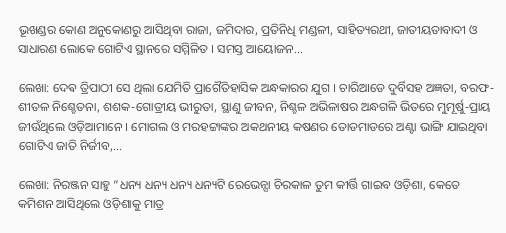ଭୂଖଣ୍ଡର କୋଣ ଅନୁକୋଣରୁ ଆସିଥିବା ରାଜା, ଜମିଦାର, ପ୍ରତିନିଧି ମଣ୍ଡଳୀ, ସାହିତ୍ୟରଥୀ, ଜାତୀୟତାବାଦୀ ଓ ସାଧାରଣ ଲୋକେ ଗୋଟିଏ ସ୍ଥାନରେ ସମ୍ମିଳିତ । ସମସ୍ତ ଆୟୋଜନ…

ଲେଖା: ଦେଵ ତ୍ରିପାଠୀ ସେ ଥିଲା ଯେମିତି ପ୍ରାଗୈତିହାସିକ ଅନ୍ଧକାରର ଯୁଗ । ଚାରିଆଡେ ଦୁର୍ବିସହ ଅଜ୍ଞତା, ବରଫ-ଶୀତଳ ନିଶ୍ଚେତନା, ଶଶକ-ଗୋତ୍ରୀୟ ଭୀରୁତା, ସ୍ଥାଣୁ ଜୀବନ, ନିଶ୍ଚଳ ଅଭିଳାଷର ଅନ୍ଧଗଳି ଭିତରେ ମୁମୂର୍ଷୁ-ପ୍ରାୟ ଜୀଉଁଥିଲେ ଓଡ଼ିଆମାନେ । ମୋଗଲ ଓ ମରହଟ୍ଟାଙ୍କର ଅକଥନୀୟ କଷଣର ତୋଡମାଡରେ ଅଣ୍ଟା ଭାଙ୍ଗି ଯାଇଥିବା ଗୋଟିଏ ଜାତି ନିର୍ଜୀବ,…

ଲେଖା: ନିରଞ୍ଜନ ସାହୁ “ଧନ୍ୟ ଧନ୍ୟ ଧନ୍ୟ ଧନ୍ୟଟି ରେଭେନ୍ସା ଚିରକାଳ ତୁମ କୀର୍ତ୍ତି ଗାଇବ ଓଡ଼ିଶା, କେତେ କମିଶନ ଆସିଥିଲେ ଓଡ଼ିଶାକୁ ମାତ୍ର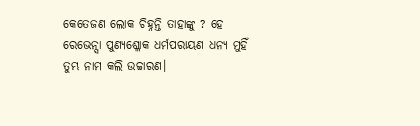କେତେଜଣ ଲୋକ ଚିହ୍ନନ୍ତି ତାହାଙ୍କୁ ? ହେ ରେଭେନ୍ସା ପୁଣ୍ୟଶ୍ଳୋକ ଧର୍ମପରାୟଣ ଧନ୍ୟ ମୁହିଁ ତୁମ୍ଭ ନାମ କଲି ଉଚ୍ଚାରଣ।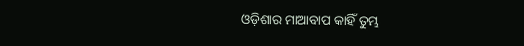ଓଡ଼ିଶାର ମାଆବାପ କାହିଁ ତୁମ୍ଭ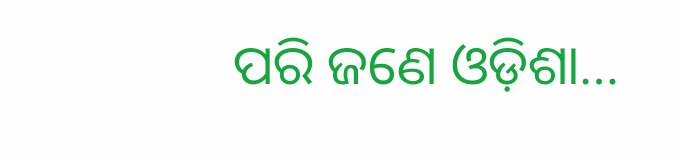ପରି ଜଣେ ଓଡ଼ିଶା…